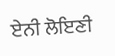ਏਨੀ ਲੋਇਣੀ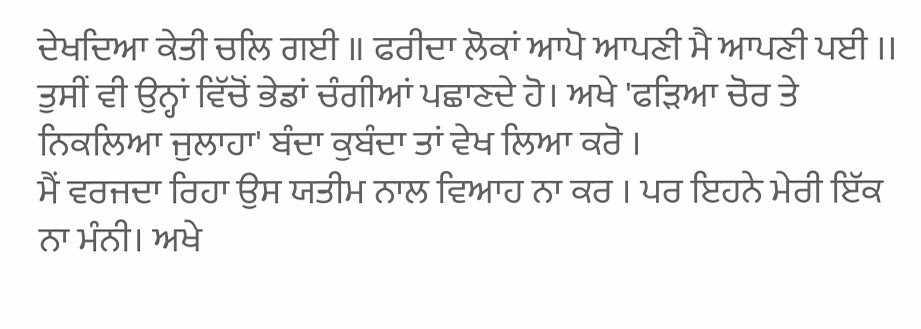ਦੇਖਦਿਆ ਕੇਤੀ ਚਲਿ ਗਈ ॥ ਫਰੀਦਾ ਲੋਕਾਂ ਆਪੋ ਆਪਣੀ ਮੈ ਆਪਣੀ ਪਈ ।।
ਤੁਸੀਂ ਵੀ ਉਨ੍ਹਾਂ ਵਿੱਚੋਂ ਭੇਡਾਂ ਚੰਗੀਆਂ ਪਛਾਣਦੇ ਹੋ। ਅਖੇ 'ਫੜਿਆ ਚੋਰ ਤੇ ਨਿਕਲਿਆ ਜੁਲਾਹਾ' ਬੰਦਾ ਕੁਬੰਦਾ ਤਾਂ ਵੇਖ ਲਿਆ ਕਰੋ ।
ਮੈਂ ਵਰਜਦਾ ਰਿਹਾ ਉਸ ਯਤੀਮ ਨਾਲ ਵਿਆਹ ਨਾ ਕਰ । ਪਰ ਇਹਨੇ ਮੇਰੀ ਇੱਕ ਨਾ ਮੰਨੀ। ਅਖੇ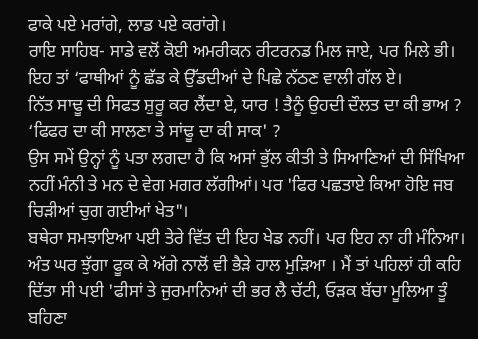ਫਾਕੇ ਪਏ ਮਰਾਂਗੇ, ਲਾਡ ਪਏ ਕਰਾਂਗੇ।
ਰਾਇ ਸਾਹਿਬ- ਸਾਡੇ ਵਲੋਂ ਕੋਈ ਅਮਰੀਕਨ ਰੀਟਰਨਡ ਮਿਲ ਜਾਏ, ਪਰ ਮਿਲੇ ਭੀ। ਇਹ ਤਾਂ ‘ਫਾਥੀਆਂ ਨੂੰ ਛੱਡ ਕੇ ਉੱਡਦੀਆਂ ਦੇ ਪਿਛੇ ਨੱਠਣ ਵਾਲੀ ਗੱਲ ਏ।
ਨਿੱਤ ਸਾਢੂ ਦੀ ਸਿਫਤ ਸ਼ੁਰੂ ਕਰ ਲੈਂਦਾ ਏ, ਯਾਰ ! ਤੈਨੂੰ ਉਹਦੀ ਦੌਲਤ ਦਾ ਕੀ ਭਾਅ ? ‘ਫਿਫਰ ਦਾ ਕੀ ਸਾਲਣਾ ਤੇ ਸਾਂਢੂ ਦਾ ਕੀ ਸਾਕ' ?
ਉਸ ਸਮੇਂ ਉਨ੍ਹਾਂ ਨੂੰ ਪਤਾ ਲਗਦਾ ਹੈ ਕਿ ਅਸਾਂ ਭੁੱਲ ਕੀਤੀ ਤੇ ਸਿਆਣਿਆਂ ਦੀ ਸਿੱਖਿਆ ਨਹੀਂ ਮੰਨੀ ਤੇ ਮਨ ਦੇ ਵੇਗ ਮਗਰ ਲੱਗੀਆਂ। ਪਰ 'ਫਿਰ ਪਛਤਾਏ ਕਿਆ ਹੋਇ ਜਬ ਚਿੜੀਆਂ ਚੁਗ ਗਈਆਂ ਖੇਤ"।
ਬਥੇਰਾ ਸਮਝਾਇਆ ਪਈ ਤੇਰੇ ਵਿੱਤ ਦੀ ਇਹ ਖੇਡ ਨਹੀਂ। ਪਰ ਇਹ ਨਾ ਹੀ ਮੰਨਿਆ। ਅੰਤ ਘਰ ਝੁੱਗਾ ਫੂਕ ਕੇ ਅੱਗੇ ਨਾਲੋਂ ਵੀ ਭੈੜੇ ਹਾਲ ਮੁੜਿਆ । ਮੈਂ ਤਾਂ ਪਹਿਲਾਂ ਹੀ ਕਹਿ ਦਿੱਤਾ ਸੀ ਪਈ 'ਫੀਸਾਂ ਤੇ ਜੁਰਮਾਨਿਆਂ ਦੀ ਭਰ ਲੈ ਚੱਟੀ, ਓੜਕ ਬੱਚਾ ਮੂਲਿਆ ਤੂੰ ਬਹਿਣਾ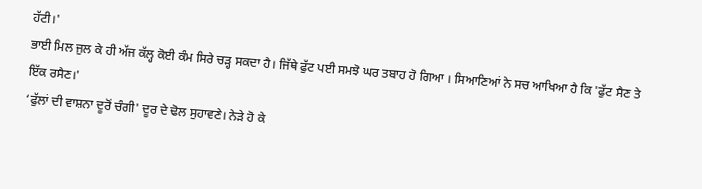ਹੱਟੀ।'
ਭਾਈ ਮਿਲ ਜੁਲ ਕੇ ਹੀ ਅੱਜ ਕੱਲ੍ਹ ਕੋਈ ਕੰਮ ਸਿਰੇ ਚੜ੍ਹ ਸਕਦਾ ਹੈ। ਜਿੱਥੇ ਫੁੱਟ ਪਈ ਸਮਝੋ ਘਰ ਤਬਾਹ ਹੋ ਗਿਆ । ਸਿਆਣਿਆਂ ਨੇ ਸਚ ਆਖਿਆ ਹੈ ਕਿ 'ਫੁੱਟ ਸੈਣ ਤੇ ਇੱਕ ਰਸੈਣ।'
‘ਫੁੱਲਾਂ ਦੀ ਵਾਸ਼ਨਾ ਦੂਰੋਂ ਚੰਗੀ' ਦੂਰ ਦੇ ਢੋਲ ਸੁਹਾਵਣੇ। ਨੇੜੇ ਹੋ ਕੇ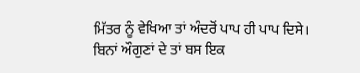ਮਿੱਤਰ ਨੂੰ ਵੇਖਿਆ ਤਾਂ ਅੰਦਰੋਂ ਪਾਪ ਹੀ ਪਾਪ ਦਿਸੇ।
ਬਿਨਾਂ ਔਗੁਣਾਂ ਦੇ ਤਾਂ ਬਸ ਇਕ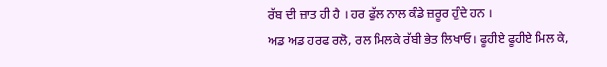ਰੱਬ ਦੀ ਜ਼ਾਤ ਹੀ ਹੈ । ਹਰ ਫੁੱਲ ਨਾਲ ਕੰਡੇ ਜ਼ਰੂਰ ਹੁੰਦੇ ਹਨ ।
ਅਡ ਅਡ ਹਰਫ ਰਲੋ, ਰਲ ਮਿਲਕੇ ਰੱਬੀ ਭੇਤ ਲਿਖਾਓ। ਫੂਹੀਏ ਫੂਹੀਏ ਮਿਲ ਕੇ,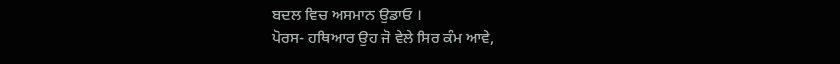ਬਦਲ ਵਿਚ ਅਸਮਾਨ ਉਡਾਓ ।
ਪੋਰਸ- ਹਥਿਆਰ ਉਹ ਜੋ ਵੇਲੇ ਸਿਰ ਕੰਮ ਆਵੇ,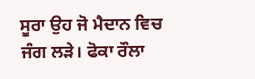ਸੂਰਾ ਉਹ ਜੋ ਮੈਦਾਨ ਵਿਚ ਜੰਗ ਲੜੇ। ਫੋਕਾ ਰੌਲਾ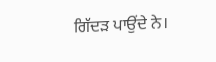ਗਿੱਦੜ ਪਾਉਂਦੇ ਨੇ।